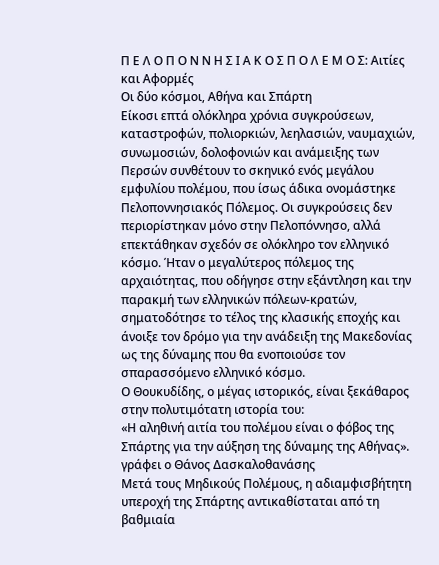Π Ε Λ Ο Π Ο Ν Ν Η Σ Ι Α Κ Ο Σ Π Ο Λ Ε Μ Ο Σ: Αιτίες και Αφορμές
Οι δύο κόσμοι, Αθήνα και Σπάρτη
Είκοσι επτά ολόκληρα χρόνια συγκρούσεων, καταστροφών, πολιορκιών, λεηλασιών, ναυμαχιών, συνωμοσιών, δολοφονιών και ανάμειξης των Περσών συνθέτουν το σκηνικό ενός μεγάλου εμφυλίου πολέμου, που ίσως άδικα ονομάστηκε Πελοποννησιακός Πόλεμος. Οι συγκρούσεις δεν περιορίστηκαν μόνο στην Πελοπόννησο, αλλά επεκτάθηκαν σχεδόν σε ολόκληρο τον ελληνικό κόσμο. Ήταν ο μεγαλύτερος πόλεμος της αρχαιότητας, που οδήγησε στην εξάντληση και την παρακμή των ελληνικών πόλεων-κρατών, σηματοδότησε το τέλος της κλασικής εποχής και άνοιξε τον δρόμο για την ανάδειξη της Μακεδονίας ως της δύναμης που θα ενοποιούσε τον σπαρασσόμενο ελληνικό κόσμο.
Ο Θουκυδίδης, ο μέγας ιστορικός, είναι ξεκάθαρος στην πολυτιμότατη ιστορία του:
«Η αληθινή αιτία του πολέμου είναι ο φόβος της Σπάρτης για την αύξηση της δύναμης της Αθήνας».
γράφει ο Θάνος Δασκαλοθανάσης
Μετά τους Μηδικούς Πολέμους, η αδιαμφισβήτητη υπεροχή της Σπάρτης αντικαθίσταται από τη βαθμιαία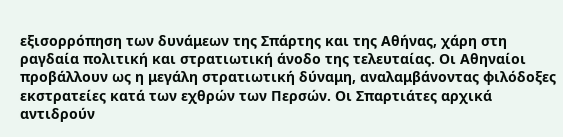εξισορρόπηση των δυνάμεων της Σπάρτης και της Αθήνας, χάρη στη ραγδαία πολιτική και στρατιωτική άνοδο της τελευταίας. Οι Αθηναίοι προβάλλουν ως η μεγάλη στρατιωτική δύναμη, αναλαμβάνοντας φιλόδοξες εκστρατείες κατά των εχθρών των Περσών. Οι Σπαρτιάτες αρχικά αντιδρούν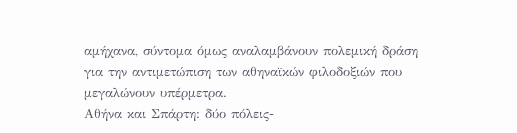αμήχανα, σύντομα όμως αναλαμβάνουν πολεμική δράση για την αντιμετώπιση των αθηναϊκών φιλοδοξιών που μεγαλώνουν υπέρμετρα.
Αθήνα και Σπάρτη: δύο πόλεις-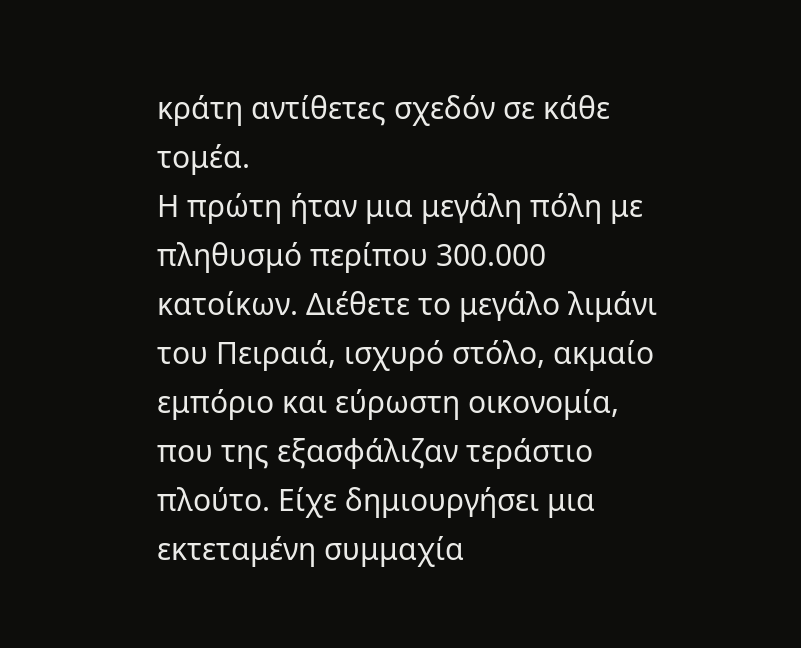κράτη αντίθετες σχεδόν σε κάθε τομέα.
Η πρώτη ήταν μια μεγάλη πόλη με πληθυσμό περίπου 300.000 κατοίκων. Διέθετε το μεγάλο λιμάνι του Πειραιά, ισχυρό στόλο, ακμαίο εμπόριο και εύρωστη οικονομία, που της εξασφάλιζαν τεράστιο πλούτο. Είχε δημιουργήσει μια εκτεταμένη συμμαχία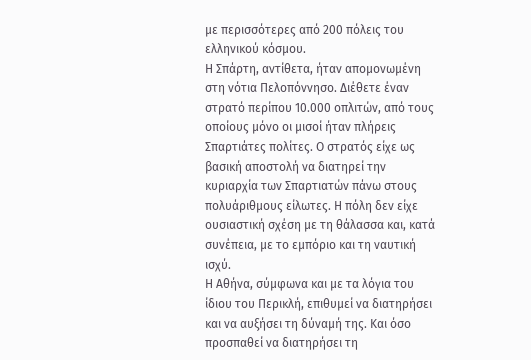με περισσότερες από 200 πόλεις του ελληνικού κόσμου.
Η Σπάρτη, αντίθετα, ήταν απομονωμένη στη νότια Πελοπόννησο. Διέθετε έναν στρατό περίπου 10.000 οπλιτών, από τους οποίους μόνο οι μισοί ήταν πλήρεις Σπαρτιάτες πολίτες. Ο στρατός είχε ως βασική αποστολή να διατηρεί την κυριαρχία των Σπαρτιατών πάνω στους πολυάριθμους είλωτες. Η πόλη δεν είχε ουσιαστική σχέση με τη θάλασσα και, κατά συνέπεια, με το εμπόριο και τη ναυτική ισχύ.
Η Αθήνα, σύμφωνα και με τα λόγια του ίδιου του Περικλή, επιθυμεί να διατηρήσει και να αυξήσει τη δύναμή της. Και όσο προσπαθεί να διατηρήσει τη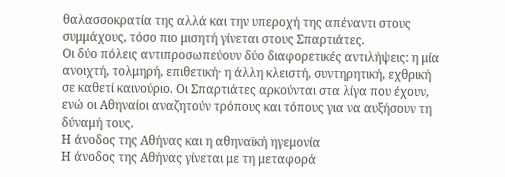θαλασσοκρατία της αλλά και την υπεροχή της απέναντι στους συμμάχους, τόσο πιο μισητή γίνεται στους Σπαρτιάτες.
Οι δύο πόλεις αντιπροσωπεύουν δύο διαφορετικές αντιλήψεις: η μία ανοιχτή, τολμηρή, επιθετική· η άλλη κλειστή, συντηρητική, εχθρική σε καθετί καινούριο. Οι Σπαρτιάτες αρκούνται στα λίγα που έχουν, ενώ οι Αθηναίοι αναζητούν τρόπους και τόπους για να αυξήσουν τη δύναμή τους.
Η άνοδος της Αθήνας και η αθηναϊκή ηγεμονία
Η άνοδος της Αθήνας γίνεται με τη μεταφορά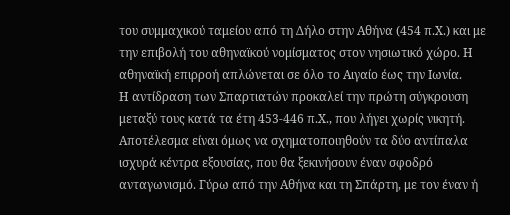του συμμαχικού ταμείου από τη Δήλο στην Αθήνα (454 π.Χ.) και με την επιβολή του αθηναϊκού νομίσματος στον νησιωτικό χώρο. Η αθηναϊκή επιρροή απλώνεται σε όλο το Αιγαίο έως την Ιωνία.
Η αντίδραση των Σπαρτιατών προκαλεί την πρώτη σύγκρουση μεταξύ τους κατά τα έτη 453-446 π.Χ., που λήγει χωρίς νικητή. Αποτέλεσμα είναι όμως να σχηματοποιηθούν τα δύο αντίπαλα ισχυρά κέντρα εξουσίας, που θα ξεκινήσουν έναν σφοδρό ανταγωνισμό. Γύρω από την Αθήνα και τη Σπάρτη, με τον έναν ή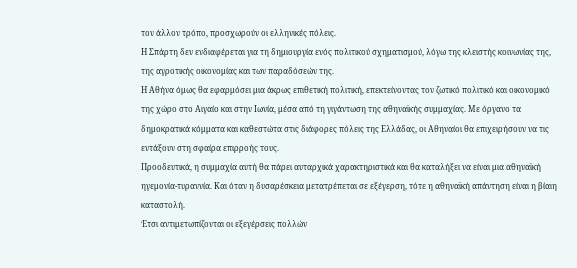τον άλλον τρόπο, προσχωρούν οι ελληνικές πόλεις.
Η Σπάρτη δεν ενδιαφέρεται για τη δημιουργία ενός πολιτικού σχηματισμού, λόγω της κλειστής κοινωνίας της, της αγροτικής οικονομίας και των παραδόσεών της.
Η Αθήνα όμως θα εφαρμόσει μια άκρως επιθετική πολιτική, επεκτείνοντας τον ζωτικό πολιτικό και οικονομικό της χώρο στο Αιγαίο και στην Ιωνία, μέσα από τη γιγάντωση της αθηναϊκής συμμαχίας. Με όργανο τα δημοκρατικά κόμματα και καθεστώτα στις διάφορες πόλεις της Ελλάδας, οι Αθηναίοι θα επιχειρήσουν να τις εντάξουν στη σφαίρα επιρροής τους.
Προοδευτικά, η συμμαχία αυτή θα πάρει αυταρχικά χαρακτηριστικά και θα καταλήξει να είναι μια αθηναϊκή ηγεμονία-τυραννία. Και όταν η δυσαρέσκεια μετατρέπεται σε εξέγερση, τότε η αθηναϊκή απάντηση είναι η βίαιη καταστολή.
Έτσι αντιμετωπίζονται οι εξεγέρσεις πολλών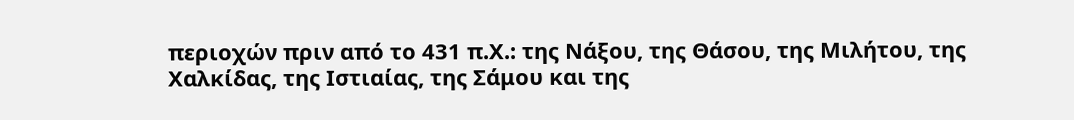περιοχών πριν από το 431 π.Χ.: της Νάξου, της Θάσου, της Μιλήτου, της Χαλκίδας, της Ιστιαίας, της Σάμου και της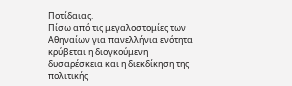Ποτίδαιας.
Πίσω από τις μεγαλοστομίες των Αθηναίων για πανελλήνια ενότητα κρύβεται η διογκούμενη δυσαρέσκεια και η διεκδίκηση της πολιτικής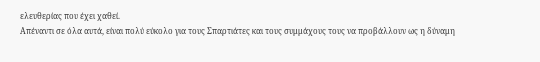ελευθερίας που έχει χαθεί.
Απέναντι σε όλα αυτά, είναι πολύ εύκολο για τους Σπαρτιάτες και τους συμμάχους τους να προβάλλουν ως η δύναμη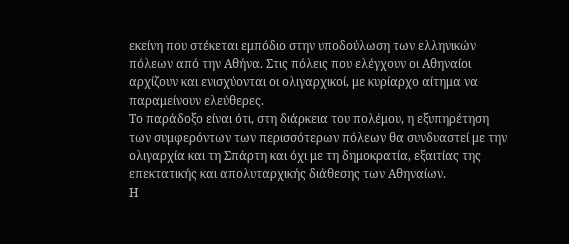εκείνη που στέκεται εμπόδιο στην υποδούλωση των ελληνικών πόλεων από την Αθήνα. Στις πόλεις που ελέγχουν οι Αθηναίοι αρχίζουν και ενισχύονται οι ολιγαρχικοί, με κυρίαρχο αίτημα να παραμείνουν ελεύθερες.
Το παράδοξο είναι ότι, στη διάρκεια του πολέμου, η εξυπηρέτηση των συμφερόντων των περισσότερων πόλεων θα συνδυαστεί με την ολιγαρχία και τη Σπάρτη και όχι με τη δημοκρατία, εξαιτίας της επεκτατικής και απολυταρχικής διάθεσης των Αθηναίων.
Η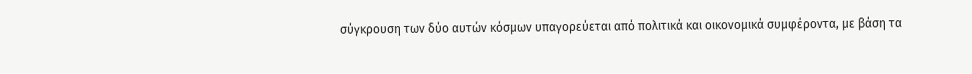σύγκρουση των δύο αυτών κόσμων υπαγορεύεται από πολιτικά και οικονομικά συμφέροντα, με βάση τα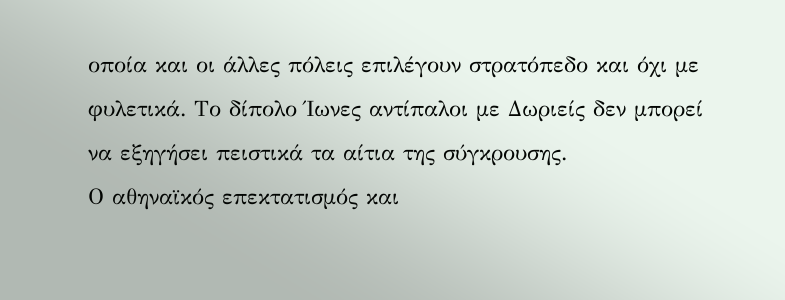οποία και οι άλλες πόλεις επιλέγουν στρατόπεδο και όχι με φυλετικά. Το δίπολο Ίωνες αντίπαλοι με Δωριείς δεν μπορεί να εξηγήσει πειστικά τα αίτια της σύγκρουσης.
Ο αθηναϊκός επεκτατισμός και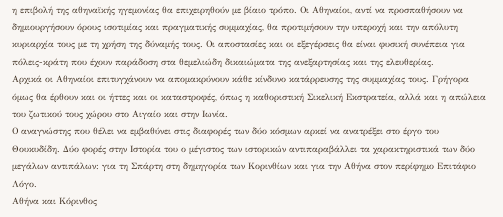η επιβολή της αθηναϊκής ηγεμονίας θα επιχειρηθούν με βίαιο τρόπο. Οι Αθηναίοι, αντί να προσπαθήσουν να δημιουργήσουν όρους ισοτιμίας και πραγματικής συμμαχίας, θα προτιμήσουν την υπεροχή και την απόλυτη κυριαρχία τους με τη χρήση της δύναμής τους. Οι αποστασίες και οι εξεγέρσεις θα είναι φυσική συνέπεια για πόλεις-κράτη που έχουν παράδοση στα θεμελιώδη δικαιώματα της ανεξαρτησίας και της ελευθερίας.
Αρχικά οι Αθηναίοι επιτυγχάνουν να απομακρύνουν κάθε κίνδυνο κατάρρευσης της συμμαχίας τους. Γρήγορα όμως θα έρθουν και οι ήττες και οι καταστροφές, όπως η καθοριστική Σικελική Εκστρατεία, αλλά και η απώλεια του ζωτικού τους χώρου στο Αιγαίο και στην Ιωνία.
Ο αναγνώστης που θέλει να εμβαθύνει στις διαφορές των δύο κόσμων αρκεί να ανατρέξει στο έργο του Θουκυδίδη. Δύο φορές στην Ιστορία του ο μέγιστος των ιστορικών αντιπαραβάλλει τα χαρακτηριστικά των δύο μεγάλων αντιπάλων: για τη Σπάρτη στη δημηγορία των Κορινθίων και για την Αθήνα στον περίφημο Επιτάφιο Λόγο.
Αθήνα και Κόρινθος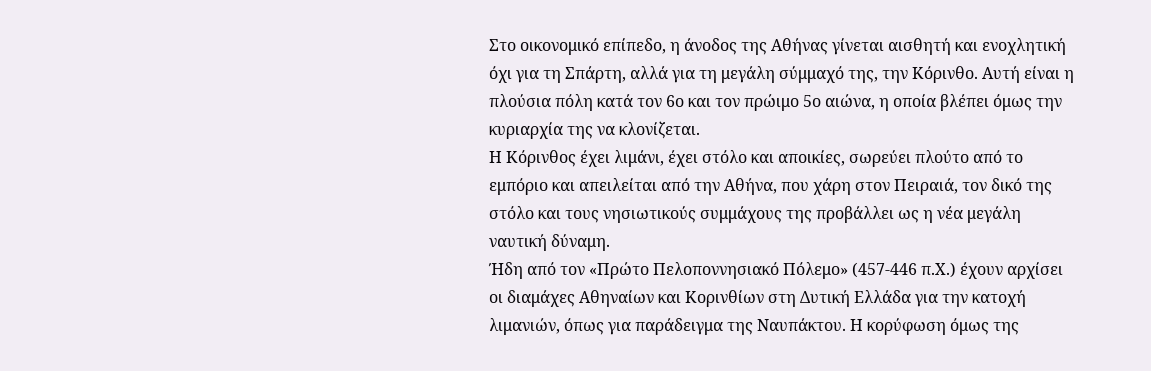Στο οικονομικό επίπεδο, η άνοδος της Αθήνας γίνεται αισθητή και ενοχλητική όχι για τη Σπάρτη, αλλά για τη μεγάλη σύμμαχό της, την Κόρινθο. Αυτή είναι η πλούσια πόλη κατά τον 6ο και τον πρώιμο 5ο αιώνα, η οποία βλέπει όμως την κυριαρχία της να κλονίζεται.
Η Κόρινθος έχει λιμάνι, έχει στόλο και αποικίες, σωρεύει πλούτο από το εμπόριο και απειλείται από την Αθήνα, που χάρη στον Πειραιά, τον δικό της στόλο και τους νησιωτικούς συμμάχους της προβάλλει ως η νέα μεγάλη ναυτική δύναμη.
Ήδη από τον «Πρώτο Πελοποννησιακό Πόλεμο» (457-446 π.Χ.) έχουν αρχίσει οι διαμάχες Αθηναίων και Κορινθίων στη Δυτική Ελλάδα για την κατοχή λιμανιών, όπως για παράδειγμα της Ναυπάκτου. Η κορύφωση όμως της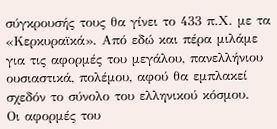σύγκρουσής τους θα γίνει το 433 π.Χ. με τα «Κερκυραϊκά». Από εδώ και πέρα μιλάμε για τις αφορμές του μεγάλου, πανελλήνιου ουσιαστικά, πολέμου, αφού θα εμπλακεί σχεδόν το σύνολο του ελληνικού κόσμου.
Οι αφορμές του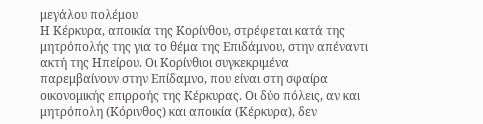μεγάλου πολέμου
Η Κέρκυρα, αποικία της Κορίνθου, στρέφεται κατά της μητρόπολής της για το θέμα της Επιδάμνου, στην απέναντι ακτή της Ηπείρου. Οι Κορίνθιοι συγκεκριμένα παρεμβαίνουν στην Επίδαμνο, που είναι στη σφαίρα οικονομικής επιρροής της Κέρκυρας. Οι δύο πόλεις, αν και μητρόπολη (Κόρινθος) και αποικία (Κέρκυρα), δεν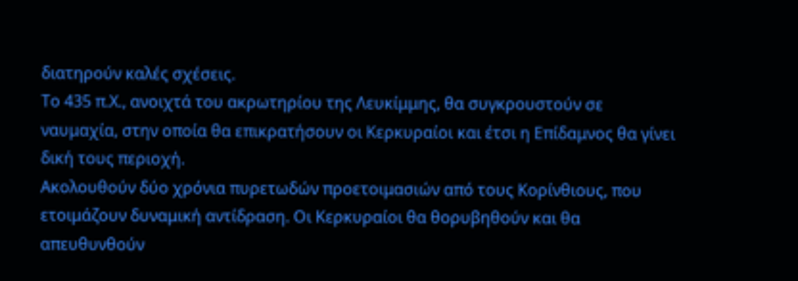διατηρούν καλές σχέσεις.
Το 435 π.Χ., ανοιχτά του ακρωτηρίου της Λευκίμμης, θα συγκρουστούν σε ναυμαχία, στην οποία θα επικρατήσουν οι Κερκυραίοι και έτσι η Επίδαμνος θα γίνει δική τους περιοχή.
Ακολουθούν δύο χρόνια πυρετωδών προετοιμασιών από τους Κορίνθιους, που ετοιμάζουν δυναμική αντίδραση. Οι Κερκυραίοι θα θορυβηθούν και θα απευθυνθούν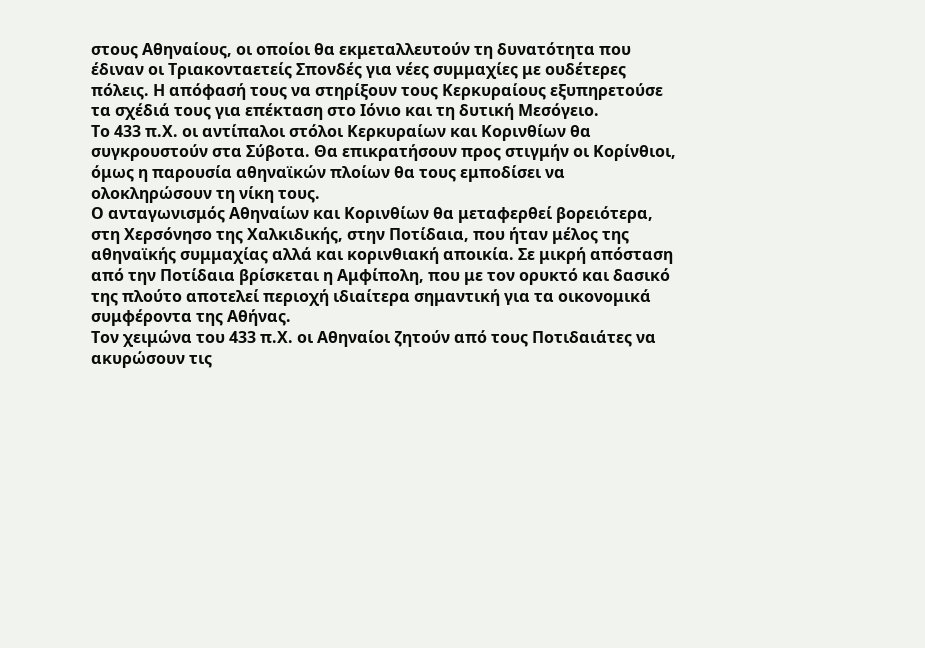στους Αθηναίους, οι οποίοι θα εκμεταλλευτούν τη δυνατότητα που έδιναν οι Τριακονταετείς Σπονδές για νέες συμμαχίες με ουδέτερες πόλεις. Η απόφασή τους να στηρίξουν τους Κερκυραίους εξυπηρετούσε τα σχέδιά τους για επέκταση στο Ιόνιο και τη δυτική Μεσόγειο.
Το 433 π.Χ. οι αντίπαλοι στόλοι Κερκυραίων και Κορινθίων θα συγκρουστούν στα Σύβοτα. Θα επικρατήσουν προς στιγμήν οι Κορίνθιοι, όμως η παρουσία αθηναϊκών πλοίων θα τους εμποδίσει να ολοκληρώσουν τη νίκη τους.
Ο ανταγωνισμός Αθηναίων και Κορινθίων θα μεταφερθεί βορειότερα, στη Χερσόνησο της Χαλκιδικής, στην Ποτίδαια, που ήταν μέλος της αθηναϊκής συμμαχίας αλλά και κορινθιακή αποικία. Σε μικρή απόσταση από την Ποτίδαια βρίσκεται η Αμφίπολη, που με τον ορυκτό και δασικό της πλούτο αποτελεί περιοχή ιδιαίτερα σημαντική για τα οικονομικά συμφέροντα της Αθήνας.
Τον χειμώνα του 433 π.Χ. οι Αθηναίοι ζητούν από τους Ποτιδαιάτες να ακυρώσουν τις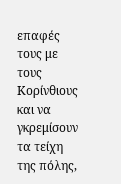επαφές τους με τους Κορίνθιους και να γκρεμίσουν τα τείχη της πόλης,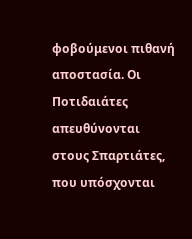φοβούμενοι πιθανή αποστασία. Οι Ποτιδαιάτες απευθύνονται στους Σπαρτιάτες, που υπόσχονται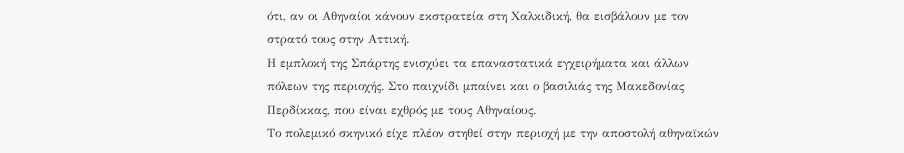ότι, αν οι Αθηναίοι κάνουν εκστρατεία στη Χαλκιδική, θα εισβάλουν με τον στρατό τους στην Αττική.
Η εμπλοκή της Σπάρτης ενισχύει τα επαναστατικά εγχειρήματα και άλλων πόλεων της περιοχής. Στο παιχνίδι μπαίνει και ο βασιλιάς της Μακεδονίας Περδίκκας, που είναι εχθρός με τους Αθηναίους.
Το πολεμικό σκηνικό είχε πλέον στηθεί στην περιοχή με την αποστολή αθηναϊκών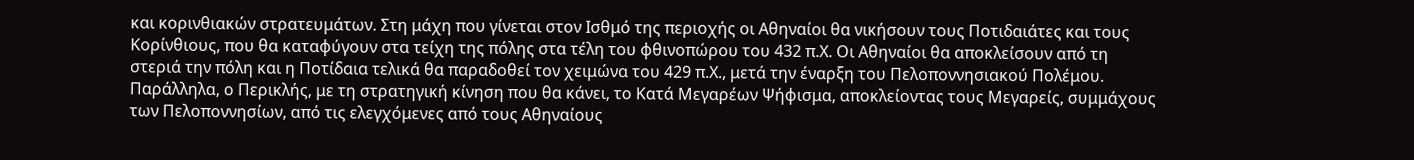και κορινθιακών στρατευμάτων. Στη μάχη που γίνεται στον Ισθμό της περιοχής οι Αθηναίοι θα νικήσουν τους Ποτιδαιάτες και τους Κορίνθιους, που θα καταφύγουν στα τείχη της πόλης στα τέλη του φθινοπώρου του 432 π.Χ. Οι Αθηναίοι θα αποκλείσουν από τη στεριά την πόλη και η Ποτίδαια τελικά θα παραδοθεί τον χειμώνα του 429 π.Χ., μετά την έναρξη του Πελοποννησιακού Πολέμου.
Παράλληλα, ο Περικλής, με τη στρατηγική κίνηση που θα κάνει, το Κατά Μεγαρέων Ψήφισμα, αποκλείοντας τους Μεγαρείς, συμμάχους των Πελοποννησίων, από τις ελεγχόμενες από τους Αθηναίους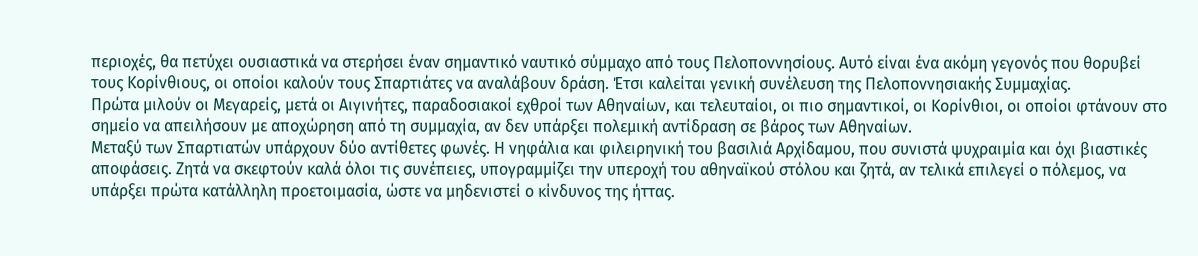περιοχές, θα πετύχει ουσιαστικά να στερήσει έναν σημαντικό ναυτικό σύμμαχο από τους Πελοποννησίους. Αυτό είναι ένα ακόμη γεγονός που θορυβεί τους Κορίνθιους, οι οποίοι καλούν τους Σπαρτιάτες να αναλάβουν δράση. Έτσι καλείται γενική συνέλευση της Πελοποννησιακής Συμμαχίας.
Πρώτα μιλούν οι Μεγαρείς, μετά οι Αιγινήτες, παραδοσιακοί εχθροί των Αθηναίων, και τελευταίοι, οι πιο σημαντικοί, οι Κορίνθιοι, οι οποίοι φτάνουν στο σημείο να απειλήσουν με αποχώρηση από τη συμμαχία, αν δεν υπάρξει πολεμική αντίδραση σε βάρος των Αθηναίων.
Μεταξύ των Σπαρτιατών υπάρχουν δύο αντίθετες φωνές. Η νηφάλια και φιλειρηνική του βασιλιά Αρχίδαμου, που συνιστά ψυχραιμία και όχι βιαστικές αποφάσεις. Ζητά να σκεφτούν καλά όλοι τις συνέπειες, υπογραμμίζει την υπεροχή του αθηναϊκού στόλου και ζητά, αν τελικά επιλεγεί ο πόλεμος, να υπάρξει πρώτα κατάλληλη προετοιμασία, ώστε να μηδενιστεί ο κίνδυνος της ήττας.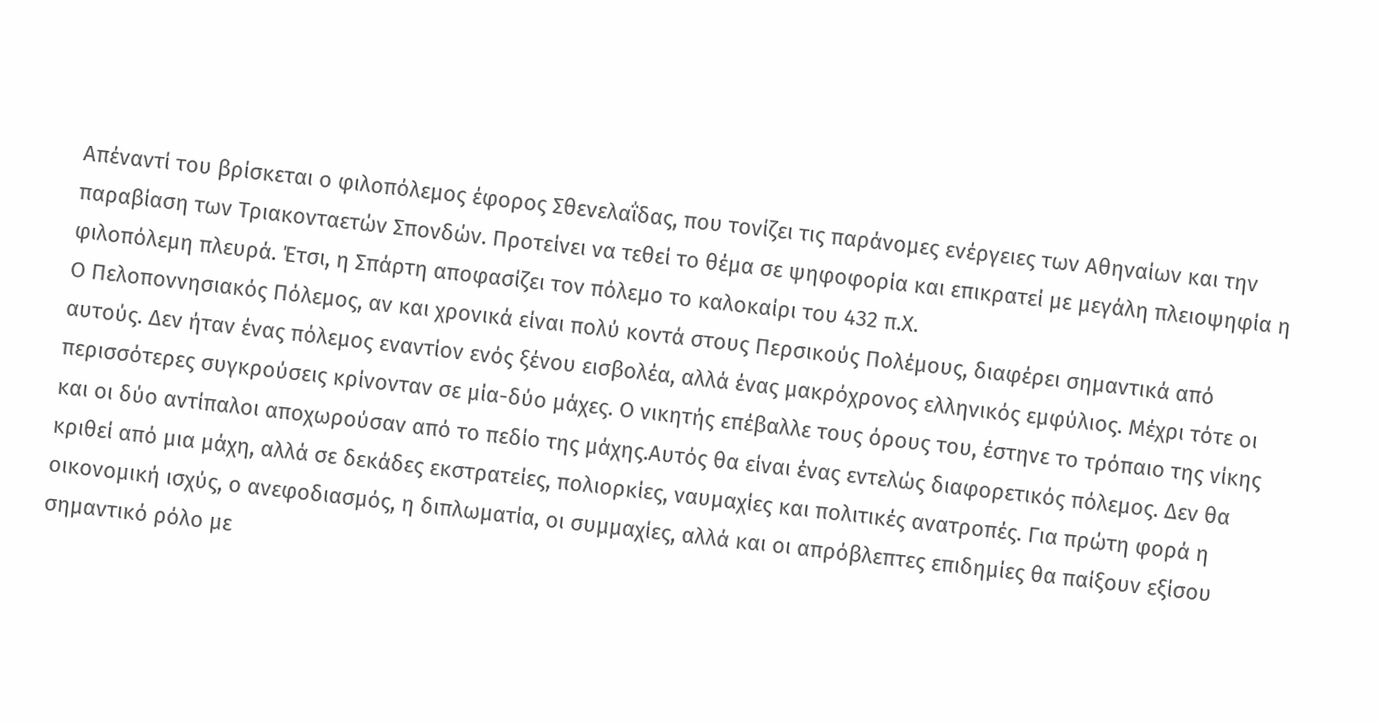Απέναντί του βρίσκεται ο φιλοπόλεμος έφορος Σθενελαΐδας, που τονίζει τις παράνομες ενέργειες των Αθηναίων και την παραβίαση των Τριακονταετών Σπονδών. Προτείνει να τεθεί το θέμα σε ψηφοφορία και επικρατεί με μεγάλη πλειοψηφία η φιλοπόλεμη πλευρά. Έτσι, η Σπάρτη αποφασίζει τον πόλεμο το καλοκαίρι του 432 π.Χ.
Ο Πελοποννησιακός Πόλεμος, αν και χρονικά είναι πολύ κοντά στους Περσικούς Πολέμους, διαφέρει σημαντικά από αυτούς. Δεν ήταν ένας πόλεμος εναντίον ενός ξένου εισβολέα, αλλά ένας μακρόχρονος ελληνικός εμφύλιος. Μέχρι τότε οι περισσότερες συγκρούσεις κρίνονταν σε μία-δύο μάχες. Ο νικητής επέβαλλε τους όρους του, έστηνε το τρόπαιο της νίκης και οι δύο αντίπαλοι αποχωρούσαν από το πεδίο της μάχης.Αυτός θα είναι ένας εντελώς διαφορετικός πόλεμος. Δεν θα κριθεί από μια μάχη, αλλά σε δεκάδες εκστρατείες, πολιορκίες, ναυμαχίες και πολιτικές ανατροπές. Για πρώτη φορά η οικονομική ισχύς, ο ανεφοδιασμός, η διπλωματία, οι συμμαχίες, αλλά και οι απρόβλεπτες επιδημίες θα παίξουν εξίσου σημαντικό ρόλο με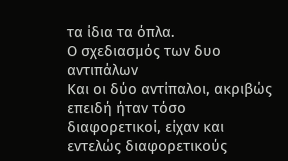τα ίδια τα όπλα.
Ο σχεδιασμός των δυο αντιπάλων
Και οι δύο αντίπαλοι, ακριβώς επειδή ήταν τόσο διαφορετικοί, είχαν και εντελώς διαφορετικούς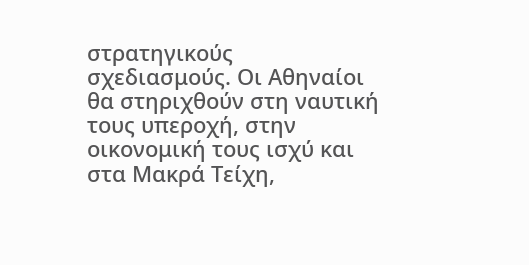στρατηγικούς σχεδιασμούς. Οι Αθηναίοι θα στηριχθούν στη ναυτική τους υπεροχή, στην οικονομική τους ισχύ και στα Μακρά Τείχη,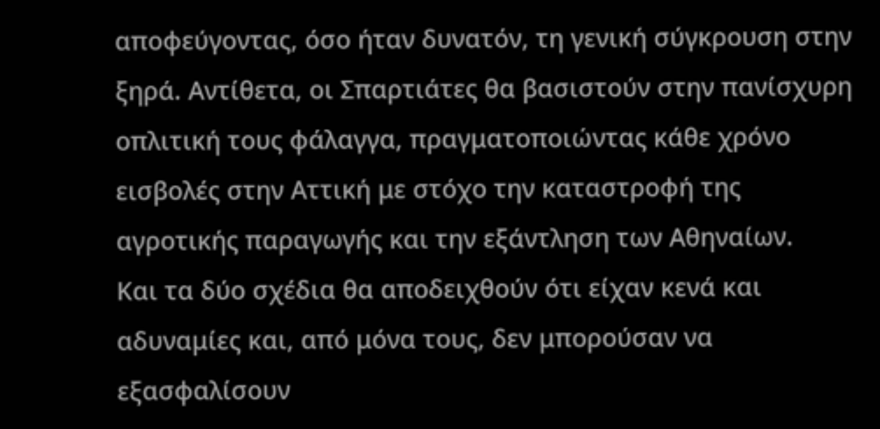αποφεύγοντας, όσο ήταν δυνατόν, τη γενική σύγκρουση στην ξηρά. Αντίθετα, οι Σπαρτιάτες θα βασιστούν στην πανίσχυρη οπλιτική τους φάλαγγα, πραγματοποιώντας κάθε χρόνο εισβολές στην Αττική με στόχο την καταστροφή της αγροτικής παραγωγής και την εξάντληση των Αθηναίων.
Και τα δύο σχέδια θα αποδειχθούν ότι είχαν κενά και αδυναμίες και, από μόνα τους, δεν μπορούσαν να εξασφαλίσουν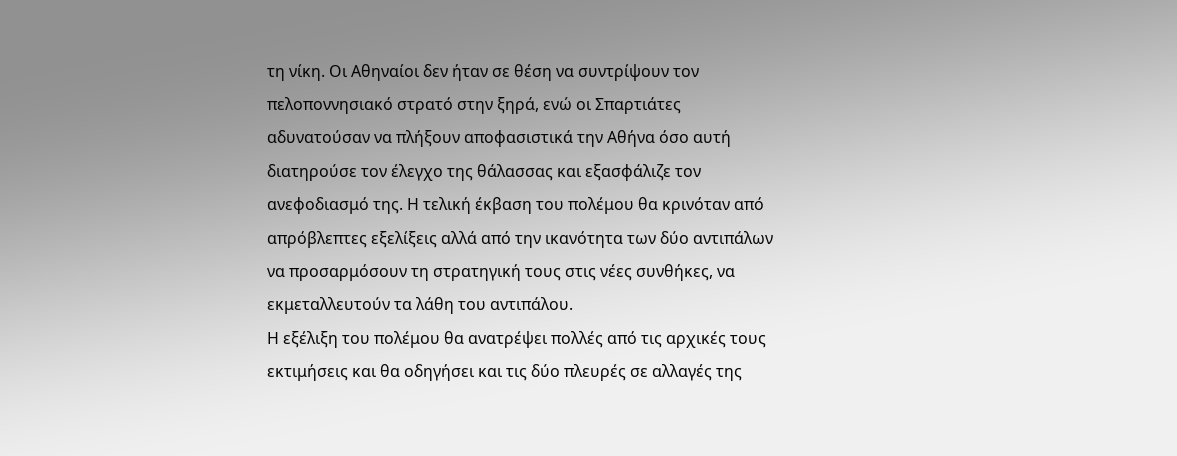τη νίκη. Οι Αθηναίοι δεν ήταν σε θέση να συντρίψουν τον πελοποννησιακό στρατό στην ξηρά, ενώ οι Σπαρτιάτες αδυνατούσαν να πλήξουν αποφασιστικά την Αθήνα όσο αυτή διατηρούσε τον έλεγχο της θάλασσας και εξασφάλιζε τον ανεφοδιασμό της. Η τελική έκβαση του πολέμου θα κρινόταν από απρόβλεπτες εξελίξεις αλλά από την ικανότητα των δύο αντιπάλων να προσαρμόσουν τη στρατηγική τους στις νέες συνθήκες, να εκμεταλλευτούν τα λάθη του αντιπάλου.
Η εξέλιξη του πολέμου θα ανατρέψει πολλές από τις αρχικές τους εκτιμήσεις και θα οδηγήσει και τις δύο πλευρές σε αλλαγές της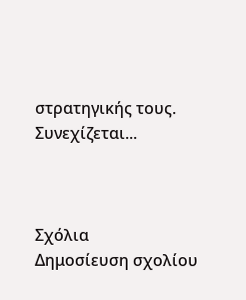στρατηγικής τους.
Συνεχίζεται...



Σχόλια
Δημοσίευση σχολίου